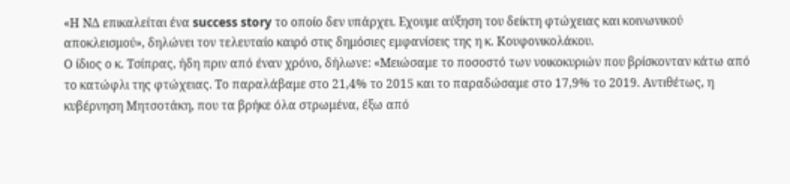«Η ΝΔ επικαλείται ένα success story το οποίο δεν υπάρχει. Εχουμε αύξηση του δείκτη φτώχειας και κοινωνικού αποκλεισμού», δηλώνει τον τελευταίο καιρό στις δημόσιες εμφανίσεις της η κ. Κουφονικολάκου.
Ο ίδιος ο κ. Τσίπρας, ήδη πριν από έναν χρόνο, δήλωνε: «Μειώσαμε το ποσοστό των νοικοκυριών που βρίσκονταν κάτω από το κατώφλι της φτώχειας. Το παραλάβαμε στο 21,4% το 2015 και το παραδώσαμε στο 17,9% το 2019. Αντιθέτως, η κυβέρνηση Μητσοτάκη, που τα βρήκε όλα στρωμένα, έξω από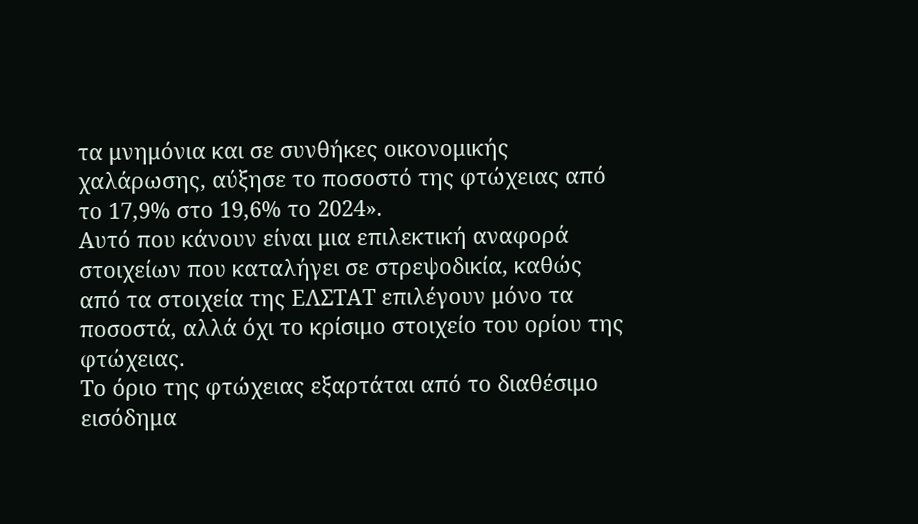τα μνημόνια και σε συνθήκες οικονομικής χαλάρωσης, αύξησε το ποσοστό της φτώχειας από το 17,9% στο 19,6% το 2024».
Αυτό που κάνουν είναι μια επιλεκτική αναφορά στοιχείων που καταλήγει σε στρεψοδικία, καθώς από τα στοιχεία της ΕΛΣΤΑΤ επιλέγουν μόνο τα ποσοστά, αλλά όχι το κρίσιμο στοιχείο του ορίου της φτώχειας.
Το όριο της φτώχειας εξαρτάται από το διαθέσιμο εισόδημα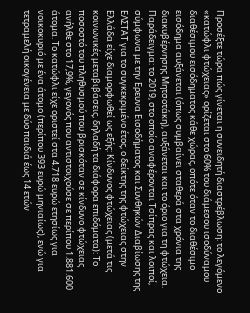Προσέξτε τώρα πώς γίνεται η συνειδητή διαστρέβλωση: το λεγόμενο «κατώφλι φτώχειας» ορίζεται στο 60% του διάμεσου ισοδύναμου διαθέσιμου εισόδηματος κάθε χώρας, οπότε όταν το διαθέσιμο εισόδημα αυξάνεται (όπως συμβαίνει σταθερά στα χρόνια της διακυβέρνησης Μητσοτάκη), αυξάνεται και το όριο για τη φτώχεια.
Παράδειγμα: το 2019, στο οποίο αναφέρονται Τσίπρας και λοιποί, σύμφωνα με την Ερευνα Εισοδήματος και Συνθηκών Διαβίωσης της ΕΛΣΤΑΤ για το συγκεκριμένο έτος, ο δείκτης της φτώχειας στην Ελλάδα είχε διαμορφωθεί ως εξής: Κίνδυνος φτώχειας (μετά τις κοινωνικές μεταβιβάσεις, δηλαδή τα διάφορα επιδόματα): Το ποσοστό του πληθυσμού που βρισκόταν σε κίνδυνο φτώχειας ανήλθε στο 17,9%, γεγονός που αντιστοιχούσε σε περίπου 1.881.600 άτομα. Το κατώφλι είχε οριστεί στα 4.718 ευρώ ετησίως για νοικοκυριό με ένα άτομο (περίπου 393 ευρώ μηνιαίως), ενώ για τετραμελή οικογένεια με δύο παιδιά έως 14 ετών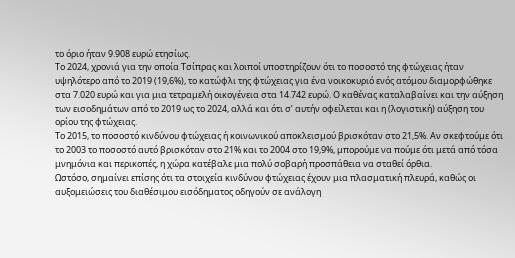το όριο ήταν 9.908 ευρώ ετησίως.
Το 2024, χρονιά για την οποία Τσίπρας και λοιποί υποστηρίζουν ότι το ποσοστό της φτώχειας ήταν υψηλότερο από το 2019 (19,6%), το κατώφλι της φτώχειας για ένα νοικοκυριό ενός ατόμου διαμορφώθηκε στα 7.020 ευρώ και για μια τετραμελή οικογένεια στα 14.742 ευρώ. Ο καθένας καταλαβαίνει και την αύξηση των εισοδημάτων από το 2019 ως το 2024, αλλά και ότι σ’ αυτήν οφείλεται και η (λογιστική) αύξηση του ορίου της φτώχειας.
Το 2015, το ποσοστό κινδύνου φτώχειας ή κοινωνικού αποκλεισμού βρισκόταν στο 21,5%. Αν σκεφτούμε ότι το 2003 το ποσοστό αυτό βρισκόταν στο 21% και το 2004 στο 19,9%, μπορούμε να πούμε ότι μετά από τόσα μνημόνια και περικοπές, η χώρα κατέβαλε μια πολύ σοβαρή προσπάθεια να σταθεί όρθια.
Ωστόσο, σημαίνει επίσης ότι τα στοιχεία κινδύνου φτώχειας έχουν μια πλασματική πλευρά, καθώς οι αυξομειώσεις του διαθέσιμου εισόδηματος οδηγούν σε ανάλογη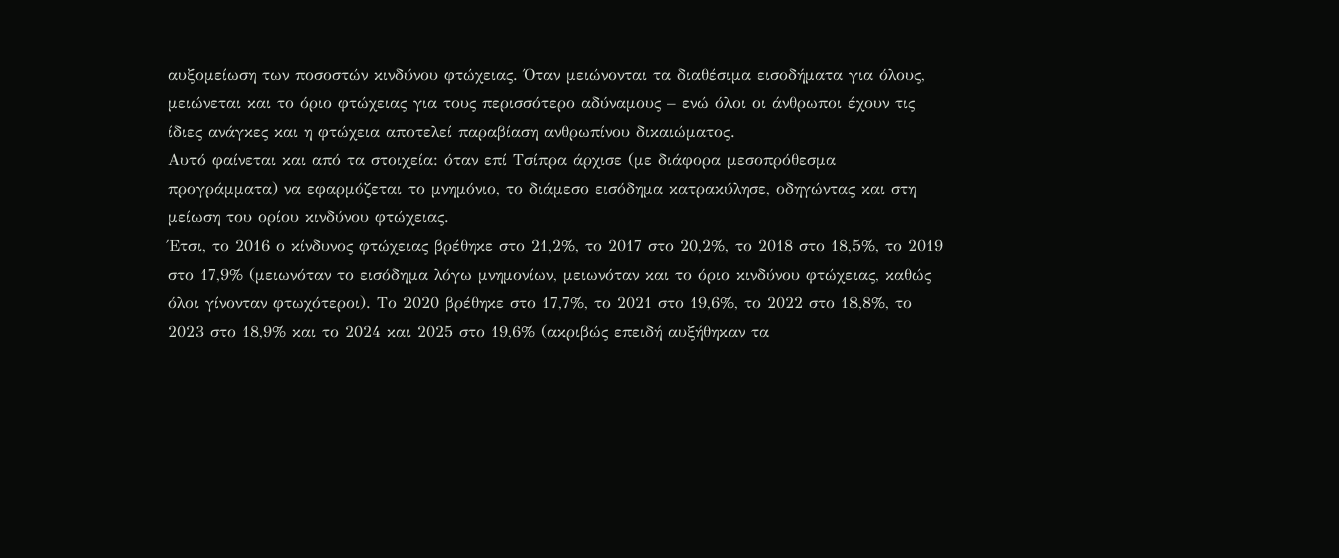αυξομείωση των ποσοστών κινδύνου φτώχειας. Όταν μειώνονται τα διαθέσιμα εισοδήματα για όλους, μειώνεται και το όριο φτώχειας για τους περισσότερο αδύναμους – ενώ όλοι οι άνθρωποι έχουν τις ίδιες ανάγκες και η φτώχεια αποτελεί παραβίαση ανθρωπίνου δικαιώματος.
Αυτό φαίνεται και από τα στοιχεία: όταν επί Τσίπρα άρχισε (με διάφορα μεσοπρόθεσμα προγράμματα) να εφαρμόζεται το μνημόνιο, το διάμεσο εισόδημα κατρακύλησε, οδηγώντας και στη μείωση του ορίου κινδύνου φτώχειας.
Έτσι, το 2016 ο κίνδυνος φτώχειας βρέθηκε στο 21,2%, το 2017 στο 20,2%, το 2018 στο 18,5%, το 2019 στο 17,9% (μειωνόταν το εισόδημα λόγω μνημονίων, μειωνόταν και το όριο κινδύνου φτώχειας, καθώς όλοι γίνονταν φτωχότεροι). Το 2020 βρέθηκε στο 17,7%, το 2021 στο 19,6%, το 2022 στο 18,8%, το 2023 στο 18,9% και το 2024 και 2025 στο 19,6% (ακριβώς επειδή αυξήθηκαν τα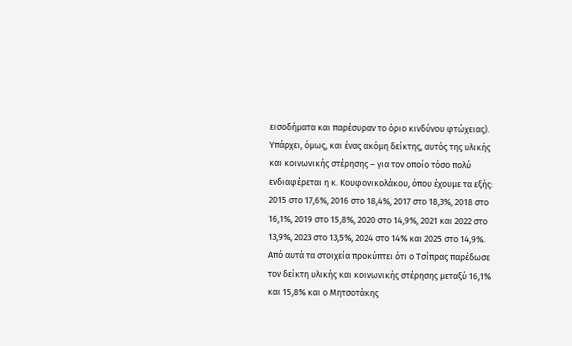εισοδήματα και παρέσυραν το όριο κινδύνου φτώχειας).
Υπάρχει, όμως, και ένας ακόμη δείκτης, αυτός της υλικής και κοινωνικής στέρησης – για τον οποίο τόσο πολύ ενδιαφέρεται η κ. Κουφονικολάκου, όπου έχουμε τα εξής: 2015 στο 17,6%, 2016 στο 18,4%, 2017 στο 18,3%, 2018 στο 16,1%, 2019 στο 15,8%, 2020 στο 14,9%, 2021 και 2022 στο 13,9%, 2023 στο 13,5%, 2024 στο 14% και 2025 στο 14,9%. Από αυτά τα στοιχεία προκύπτει ότι ο Τσίπρας παρέδωσε τον δείκτη υλικής και κοινωνικής στέρησης μεταξύ 16,1% και 15,8% και ο Μητσοτάκης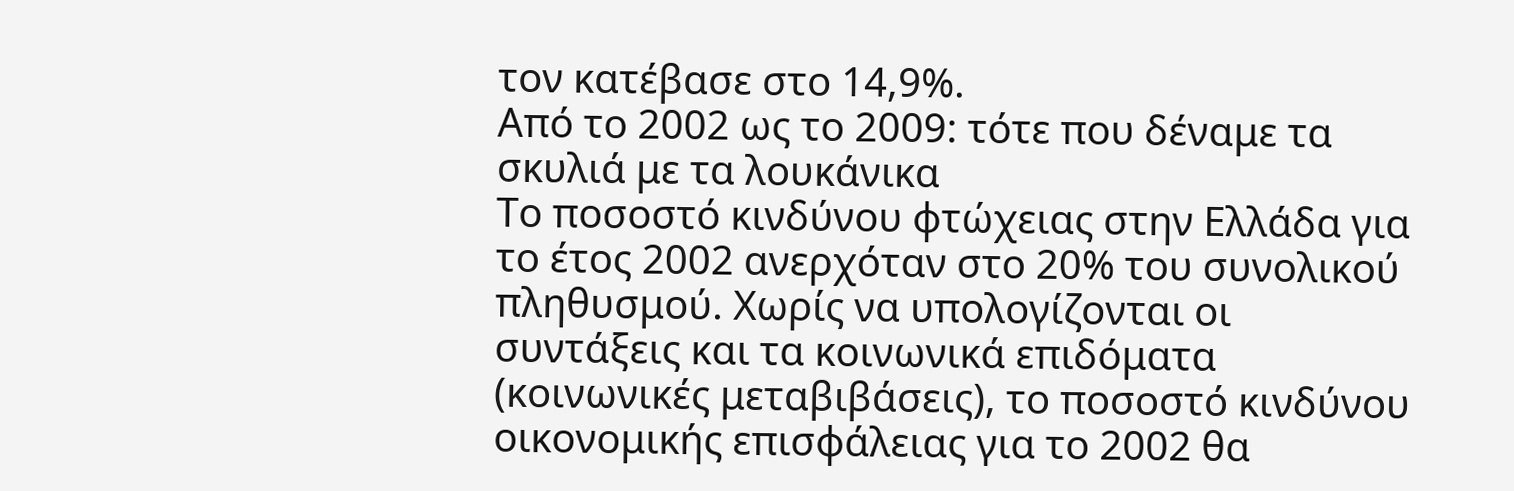τον κατέβασε στο 14,9%.
Από το 2002 ως το 2009: τότε που δέναμε τα σκυλιά με τα λουκάνικα
Το ποσοστό κινδύνου φτώχειας στην Ελλάδα για το έτος 2002 ανερχόταν στο 20% του συνολικού πληθυσμού. Χωρίς να υπολογίζονται οι συντάξεις και τα κοινωνικά επιδόματα (κοινωνικές μεταβιβάσεις), το ποσοστό κινδύνου οικονομικής επισφάλειας για το 2002 θα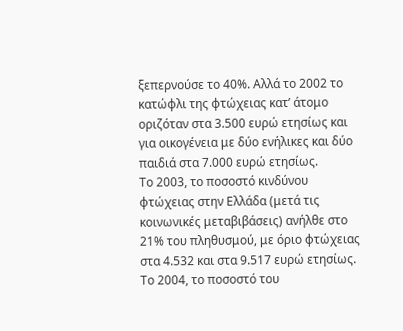ξεπερνούσε το 40%. Αλλά το 2002 το κατώφλι της φτώχειας κατ’ άτομο οριζόταν στα 3.500 ευρώ ετησίως και για οικογένεια με δύο ενήλικες και δύο παιδιά στα 7.000 ευρώ ετησίως.
Το 2003, το ποσοστό κινδύνου φτώχειας στην Ελλάδα (μετά τις κοινωνικές μεταβιβάσεις) ανήλθε στο 21% του πληθυσμού, με όριο φτώχειας στα 4.532 και στα 9.517 ευρώ ετησίως. Το 2004, το ποσοστό του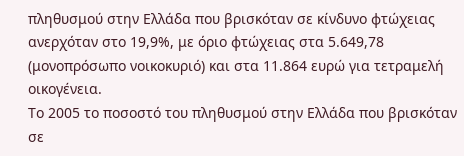πληθυσμού στην Ελλάδα που βρισκόταν σε κίνδυνο φτώχειας ανερχόταν στο 19,9%, με όριο φτώχειας στα 5.649,78 (μονοπρόσωπο νοικοκυριό) και στα 11.864 ευρώ για τετραμελή οικογένεια.
Το 2005 το ποσοστό του πληθυσμού στην Ελλάδα που βρισκόταν σε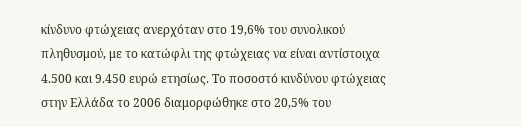κίνδυνο φτώχειας ανερχόταν στο 19,6% του συνολικού πληθυσμού, με το κατώφλι της φτώχειας να είναι αντίστοιχα 4.500 και 9.450 ευρώ ετησίως. Το ποσοστό κινδύνου φτώχειας στην Ελλάδα το 2006 διαμορφώθηκε στο 20,5% του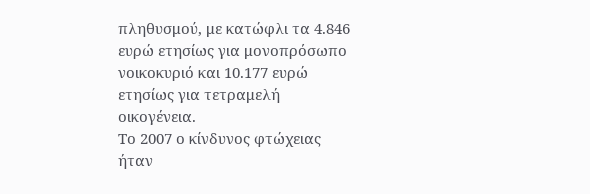πληθυσμού, με κατώφλι τα 4.846 ευρώ ετησίως για μονοπρόσωπο νοικοκυριό και 10.177 ευρώ ετησίως για τετραμελή οικογένεια.
Το 2007 ο κίνδυνος φτώχειας ήταν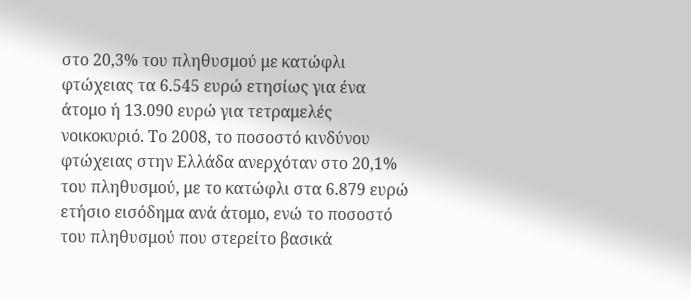στο 20,3% του πληθυσμού με κατώφλι φτώχειας τα 6.545 ευρώ ετησίως για ένα άτομο ή 13.090 ευρώ για τετραμελές νοικοκυριό. Το 2008, το ποσοστό κινδύνου φτώχειας στην Ελλάδα ανερχόταν στο 20,1% του πληθυσμού, με το κατώφλι στα 6.879 ευρώ ετήσιο εισόδημα ανά άτομο, ενώ το ποσοστό του πληθυσμού που στερείτο βασικά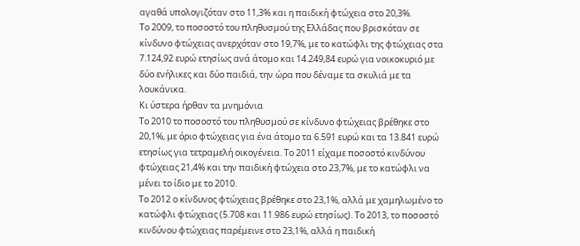αγαθά υπολογιζόταν στο 11,3% και η παιδική φτώχεια στο 20,3%.
Το 2009, το ποσοστό του πληθυσμού της Ελλάδας που βρισκόταν σε κίνδυνο φτώχειας ανερχόταν στο 19,7%, με το κατώφλι της φτώχειας στα 7.124,92 ευρώ ετησίως ανά άτομο και 14.249,84 ευρώ για νοικοκυριό με δύο ενήλικες και δύο παιδιά, την ώρα που δέναμε τα σκυλιά με τα λουκάνικα.
Κι ύστερα ήρθαν τα μνημόνια
Το 2010 το ποσοστό του πληθυσμού σε κίνδυνο φτώχειας βρέθηκε στο 20,1%, με όριο φτώχειας για ένα άτομο τα 6.591 ευρώ και τα 13.841 ευρώ ετησίως για τετραμελή οικογένεια. Το 2011 είχαμε ποσοστό κινδύνου φτώχειας 21,4% και την παιδική φτώχεια στο 23,7%, με το κατώφλι να μένει το ίδιο με το 2010.
Το 2012 ο κίνδυνος φτώχειας βρέθηκε στο 23,1%, αλλά με χαμηλωμένο το κατώφλι φτώχειας (5.708 και 11.986 ευρώ ετησίως). Το 2013, το ποσοστό κινδύνου φτώχειας παρέμεινε στο 23,1%, αλλά η παιδική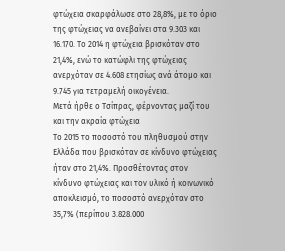φτώχεια σκαρφάλωσε στο 28,8%, με το όριο της φτώχειας να ανεβαίνει στα 9.303 και 16.170. Το 2014 η φτώχεια βρισκόταν στο 21,4%, ενώ το κατώφλι της φτώχειας ανερχόταν σε 4.608 ετησίως ανά άτομο και 9.745 για τετραμελή οικογένεια.
Μετά ήρθε ο Τσίπρας, φέρνοντας μαζί του και την ακραία φτώχεια
Το 2015 το ποσοστό του πληθυσμού στην Ελλάδα που βρισκόταν σε κίνδυνο φτώχειας ήταν στο 21,4%. Προσθέτοντας στον κίνδυνο φτώχειας και τον υλικό ή κοινωνικό αποκλεισμό, το ποσοστό ανερχόταν στο 35,7% (περίπου 3.828.000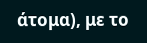άτομα), με το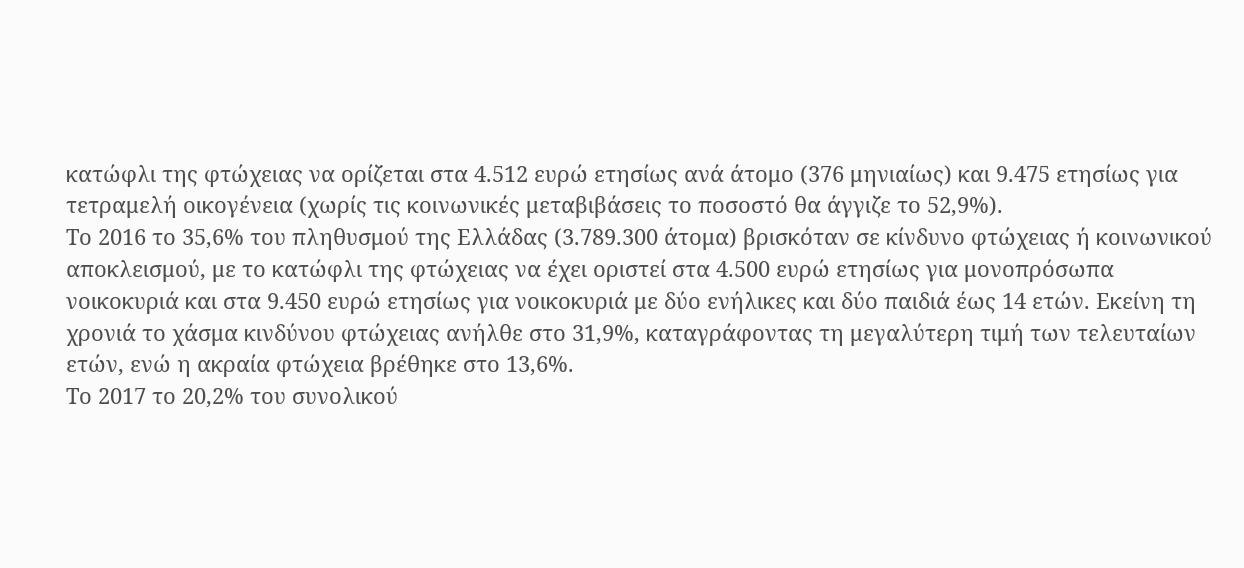κατώφλι της φτώχειας να ορίζεται στα 4.512 ευρώ ετησίως ανά άτομο (376 μηνιαίως) και 9.475 ετησίως για τετραμελή οικογένεια (χωρίς τις κοινωνικές μεταβιβάσεις το ποσοστό θα άγγιζε το 52,9%).
Το 2016 το 35,6% του πληθυσμού της Ελλάδας (3.789.300 άτομα) βρισκόταν σε κίνδυνο φτώχειας ή κοινωνικού αποκλεισμού, με το κατώφλι της φτώχειας να έχει οριστεί στα 4.500 ευρώ ετησίως για μονοπρόσωπα νοικοκυριά και στα 9.450 ευρώ ετησίως για νοικοκυριά με δύο ενήλικες και δύο παιδιά έως 14 ετών. Εκείνη τη χρονιά το χάσμα κινδύνου φτώχειας ανήλθε στο 31,9%, καταγράφοντας τη μεγαλύτερη τιμή των τελευταίων ετών, ενώ η ακραία φτώχεια βρέθηκε στο 13,6%.
Το 2017 το 20,2% του συνολικού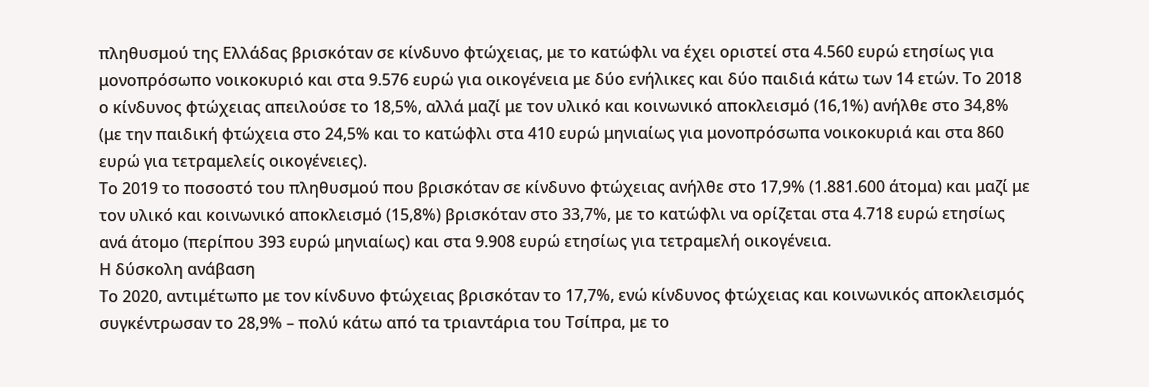πληθυσμού της Ελλάδας βρισκόταν σε κίνδυνο φτώχειας, με το κατώφλι να έχει οριστεί στα 4.560 ευρώ ετησίως για μονοπρόσωπο νοικοκυριό και στα 9.576 ευρώ για οικογένεια με δύο ενήλικες και δύο παιδιά κάτω των 14 ετών. Το 2018 ο κίνδυνος φτώχειας απειλούσε το 18,5%, αλλά μαζί με τον υλικό και κοινωνικό αποκλεισμό (16,1%) ανήλθε στο 34,8% (με την παιδική φτώχεια στο 24,5% και το κατώφλι στα 410 ευρώ μηνιαίως για μονοπρόσωπα νοικοκυριά και στα 860 ευρώ για τετραμελείς οικογένειες).
Το 2019 το ποσοστό του πληθυσμού που βρισκόταν σε κίνδυνο φτώχειας ανήλθε στο 17,9% (1.881.600 άτομα) και μαζί με τον υλικό και κοινωνικό αποκλεισμό (15,8%) βρισκόταν στο 33,7%, με το κατώφλι να ορίζεται στα 4.718 ευρώ ετησίως ανά άτομο (περίπου 393 ευρώ μηνιαίως) και στα 9.908 ευρώ ετησίως για τετραμελή οικογένεια.
Η δύσκολη ανάβαση
Το 2020, αντιμέτωπο με τον κίνδυνο φτώχειας βρισκόταν το 17,7%, ενώ κίνδυνος φτώχειας και κοινωνικός αποκλεισμός συγκέντρωσαν το 28,9% – πολύ κάτω από τα τριαντάρια του Τσίπρα, με το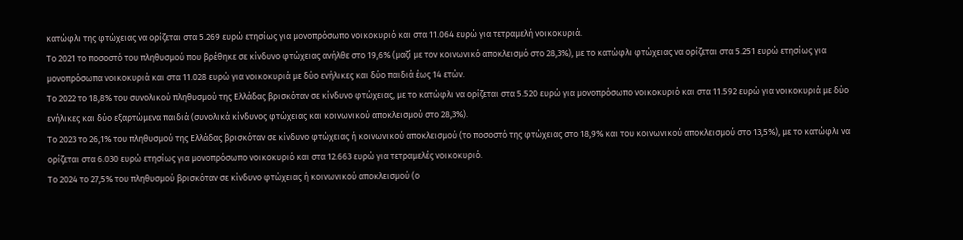κατώφλι της φτώχειας να ορίζεται στα 5.269 ευρώ ετησίως για μονοπρόσωπο νοικοκυριό και στα 11.064 ευρώ για τετραμελή νοικοκυριά.
Το 2021 το ποσοστό του πληθυσμού που βρέθηκε σε κίνδυνο φτώχειας ανήλθε στο 19,6% (μαζί με τον κοινωνικό αποκλεισμό στο 28,3%), με το κατώφλι φτώχειας να ορίζεται στα 5.251 ευρώ ετησίως για μονοπρόσωπα νοικοκυριά και στα 11.028 ευρώ για νοικοκυριά με δύο ενήλικες και δύο παιδιά έως 14 ετών.
Το 2022 το 18,8% του συνολικού πληθυσμού της Ελλάδας βρισκόταν σε κίνδυνο φτώχειας, με το κατώφλι να ορίζεται στα 5.520 ευρώ για μονοπρόσωπο νοικοκυριό και στα 11.592 ευρώ για νοικοκυριά με δύο ενήλικες και δύο εξαρτώμενα παιδιά (συνολικά κίνδυνος φτώχειας και κοινωνικού αποκλεισμού στο 28,3%).
Το 2023 το 26,1% του πληθυσμού της Ελλάδας βρισκόταν σε κίνδυνο φτώχειας ή κοινωνικού αποκλεισμού (το ποσοστό της φτώχειας στο 18,9% και του κοινωνικού αποκλεισμού στο 13,5%), με το κατώφλι να ορίζεται στα 6.030 ευρώ ετησίως για μονοπρόσωπο νοικοκυριό και στα 12.663 ευρώ για τετραμελές νοικοκυριό.
Το 2024 το 27,5% του πληθυσμού βρισκόταν σε κίνδυνο φτώχειας ή κοινωνικού αποκλεισμού (ο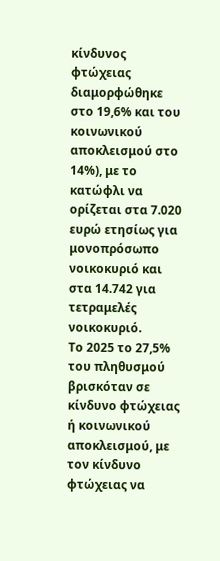κίνδυνος φτώχειας διαμορφώθηκε στο 19,6% και του κοινωνικού αποκλεισμού στο 14%), με το κατώφλι να ορίζεται στα 7.020 ευρώ ετησίως για μονοπρόσωπο νοικοκυριό και στα 14.742 για τετραμελές νοικοκυριό.
Το 2025 το 27,5% του πληθυσμού βρισκόταν σε κίνδυνο φτώχειας ή κοινωνικού αποκλεισμού, με τον κίνδυνο φτώχειας να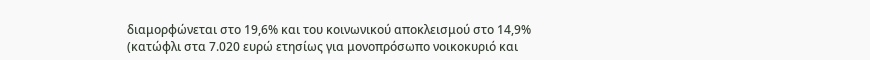διαμορφώνεται στο 19,6% και του κοινωνικού αποκλεισμού στο 14,9% (κατώφλι στα 7.020 ευρώ ετησίως για μονοπρόσωπο νοικοκυριό και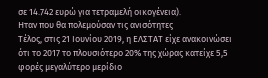σε 14.742 ευρώ για τετραμελή οικογένεια).
Ηταν που θα πολεμούσαν τις ανισότητες
Τέλος, στις 21 Ιουνίου 2019, η ΕΛΣΤΑΤ είχε ανακοινώσει ότι το 2017 το πλουσιότερο 20% της χώρας κατείχε 5,5 φορές μεγαλύτερο μερίδιο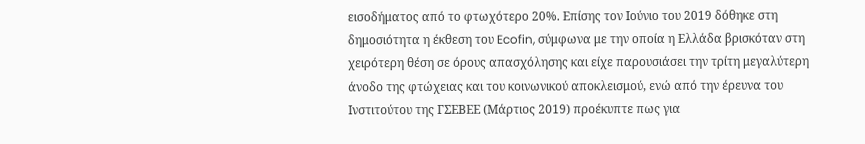εισοδήματος από το φτωχότερο 20%. Επίσης τον Ιούνιο του 2019 δόθηκε στη δημοσιότητα η έκθεση του Ecofin, σύμφωνα με την οποία η Ελλάδα βρισκόταν στη χειρότερη θέση σε όρους απασχόλησης και είχε παρουσιάσει την τρίτη μεγαλύτερη άνοδο της φτώχειας και του κοινωνικού αποκλεισμού, ενώ από την έρευνα του Ινστιτούτου της ΓΣΕΒΕΕ (Μάρτιος 2019) προέκυπτε πως για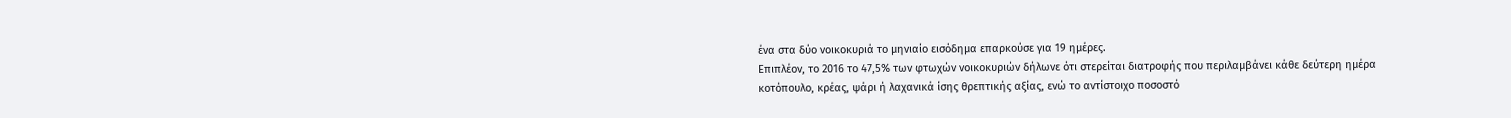ένα στα δύο νοικοκυριά το μηνιαίο εισόδημα επαρκούσε για 19 ημέρες.
Επιπλέον, το 2016 το 47,5% των φτωχών νοικοκυριών δήλωνε ότι στερείται διατροφής που περιλαμβάνει κάθε δεύτερη ημέρα κοτόπουλο, κρέας, ψάρι ή λαχανικά ίσης θρεπτικής αξίας, ενώ το αντίστοιχο ποσοστό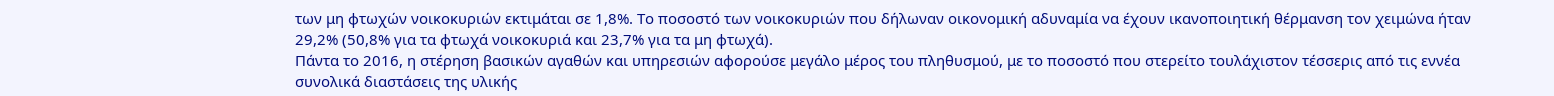των μη φτωχών νοικοκυριών εκτιμάται σε 1,8%. Το ποσοστό των νοικοκυριών που δήλωναν οικονομική αδυναμία να έχουν ικανοποιητική θέρμανση τον χειμώνα ήταν 29,2% (50,8% για τα φτωχά νοικοκυριά και 23,7% για τα μη φτωχά).
Πάντα το 2016, η στέρηση βασικών αγαθών και υπηρεσιών αφορούσε μεγάλο μέρος του πληθυσμού, με το ποσοστό που στερείτο τουλάχιστον τέσσερις από τις εννέα συνολικά διαστάσεις της υλικής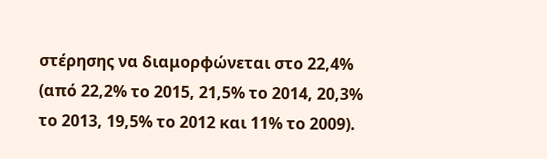στέρησης να διαμορφώνεται στο 22,4% (από 22,2% το 2015, 21,5% το 2014, 20,3% το 2013, 19,5% το 2012 και 11% το 2009).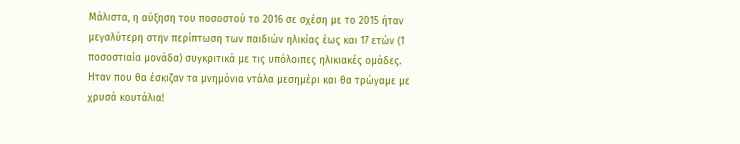Μάλιστα, η αύξηση του ποσοστού το 2016 σε σχέση με το 2015 ήταν μεγαλύτερη στην περίπτωση των παιδιών ηλικίας έως και 17 ετών (1 ποσοστιαία μονάδα) συγκριτικά με τις υπόλοιπες ηλικιακές ομάδες.
Ηταν που θα έσκιζαν τα μνημόνια ντάλα μεσημέρι και θα τρώγαμε με χρυσά κουτάλια!